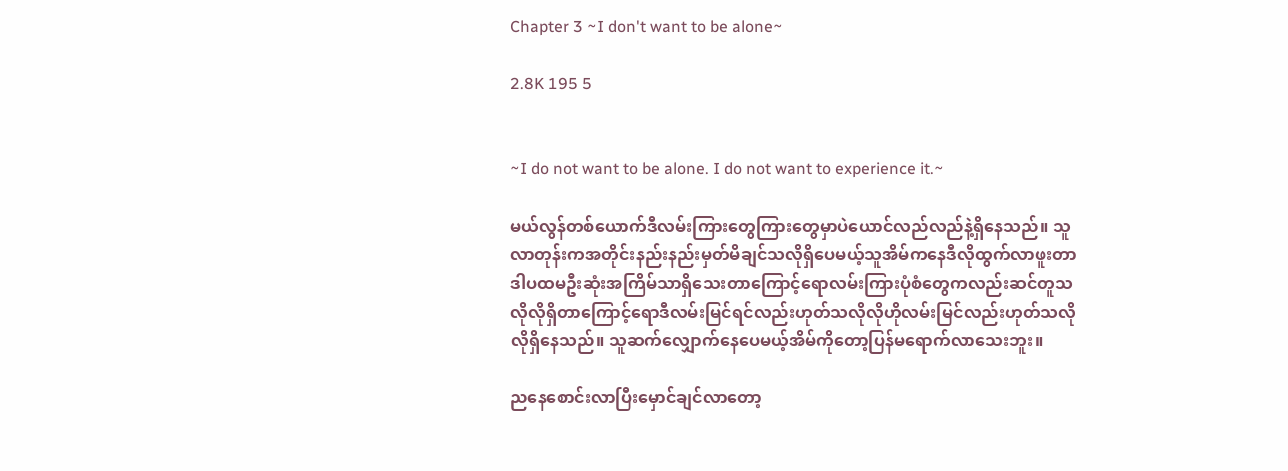Chapter 3 ~I don't want to be alone~

2.8K 195 5


~I do not want to be alone. I do not want to experience it.~

မယ်လွန်တစ်ယောက်ဒီလမ်းကြားတွေကြားတွေမှာပဲယောင်လည်လည်နဲ့ရှိနေသည်။ သူလာတုန်းကအတိုင်းနည်းနည်းမှတ်မိချင်သလိုရှိပေမယ့်သူအိမ်ကနေဒီလိုထွက်လာဖူးတာဒါပထမဦးဆုံးအကြိမ်သာရှိသေးတာကြောင့်ရောလမ်းကြားပုံစံတွေကလည်းဆင်တူသလိုလိုရှိတာကြောင့်ရောဒီလမ်းမြင်ရင်လည်းဟုတ်သလိုလိုဟိုလမ်းမြင်လည်းဟုတ်သလိုလိုရှိနေသည်။ သူဆက်လျှောက်နေပေမယ့်အိမ်ကိုတော့ပြန်မရောက်လာသေးဘူး။

ညနေစောင်းလာပြီးမှောင်ချင်လာတော့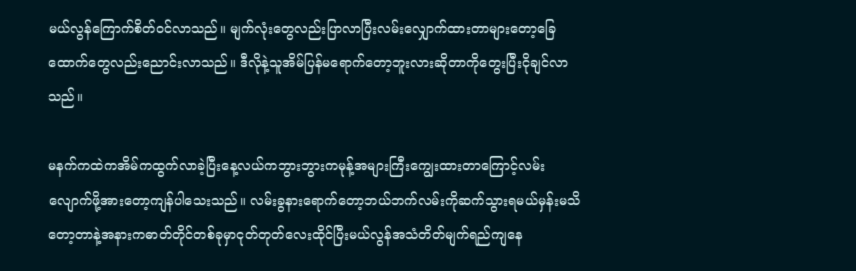မယ်လွန်ကြောက်စိတ်ဝင်လာသည်။ မျက်လုံးတွေလည်းပြာလာပြီးလမ်းလျှောက်ထားတာများတော့ခြေထောက်တွေလည်းညောင်းလာသည်။ ဒီလိုနဲ့သူအိမ်ပြန်မရောက်တော့ဘူးလားဆိုတာကိုတွေးပြီးငိုချင်လာသည်။

မနက်ကထဲကအိမ်ကထွက်လာခဲ့ပြီးနေ့လယ်ကဘွားဘွားကမုန့်အများကြီးကျွေးထားတာကြောင့်လမ်းလျောက်ဖို့အားတော့ကျန်ပါသေးသည်။ လမ်းခွနားရောက်တော့ဘယ်ဘက်လမ်းကိုဆက်သွားရမယ်မှန်းမသိတော့တာနဲ့အနားကဓာတ်တိုင်တစ်ခုမှာငုတ်တုတ်လေးထိုင်ပြီးမယ်လွန်အသံတိတ်မျက်ရည်ကျနေ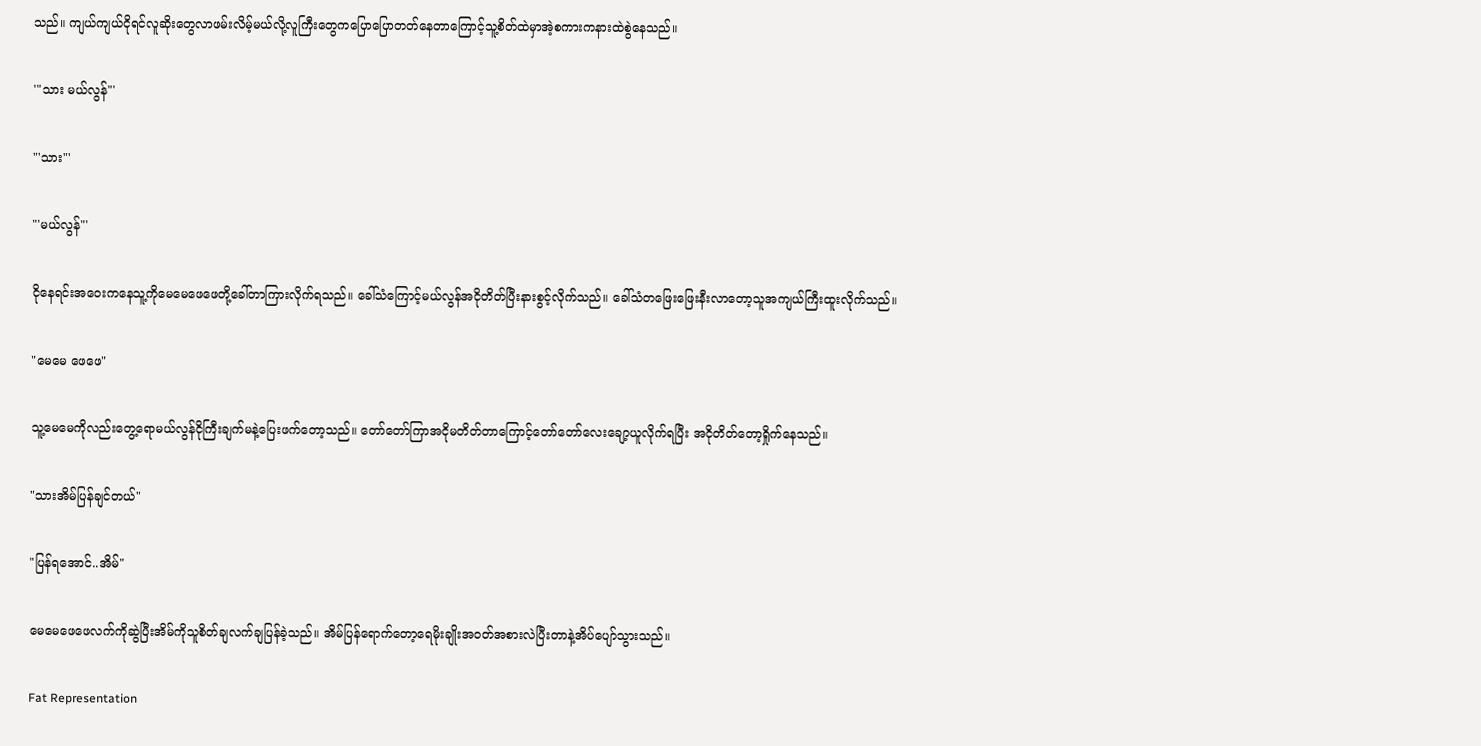သည်။ ကျယ်ကျယ်ငိုရင်လူဆိုးတွေလာဖမ်းလိမ့်မယ်လို့လူကြီးတွေကပြောပြောတတ်နေတာကြောင့်သူ့စိတ်ထဲမှာအဲ့စကားကနားထဲစွဲနေသည်။

'"သား မယ်လွန်"'

"'သား"'

"'မယ်လွန်"'

ငိုနေရင်းအဝေးကနေသူ့ကိုမေမေဖေဖေတို့ခေါ်တာကြားလိုက်ရသည်။ ခေါ်သံကြောင့်မယ်လွန်အငိုတိတ်ပြီးနားစွင့်လိုက်သည်။ ခေါ်သံတဖြေးဖြေးနီးလာတော့သူအကျယ်ကြီးထူးလိုက်သည်။

"မေမေ ဖေဖေ"

သူ့မေမေကိုလည်းတွေ့ရောမယ်လွန်ငိုကြီးချက်မနဲ့ပြေးဖက်တော့သည်။ တော်တော်ကြာအငိုမတိတ်တာကြောင့်တော်တော်လေးချော့ယူလိုက်ရပြီး အငိုတိတ်တော့ရှိုက်နေသည်။

"သားအိမ်ပြန်ချင်တယ်"

"ပြန်ရအောင်..အိမ်"

မေမေဖေဖေလက်ကိုဆွဲပြီးအိမ်ကိုသူစိတ်ချလက်ချပြန်ခဲ့သည်။ အိမ်ပြန်ရောက်တော့ရေမိုးချိုးအဝတ်အစားလဲပြီးတာနဲ့အိပ်ပျော်သွားသည်။

Fat Representation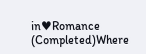in♥Romance (Completed)Where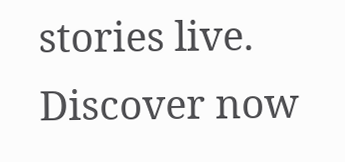stories live. Discover now